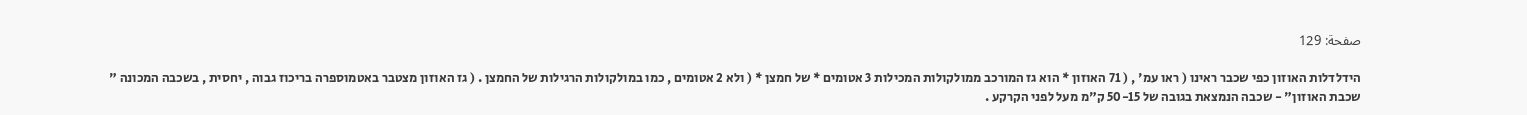صفحة: 129

הידלדלות האוזון כפי שכבר ראינו ( ראו עמ' , ( 71 האוזון * הוא גז המורכב ממולקולות המכילות 3 אטומים * של חמצן * ( ולא 2 אטומים , כמו במולקולות הרגילות של החמצן . ( גז האוזון מצטבר באטמוספרה בריכוז גבוה , יחסית , בשכבה המכונה " שכבת האוזון" - שכבה הנמצאת בגובה של 50-15 ק"מ מעל לפני הקרקע .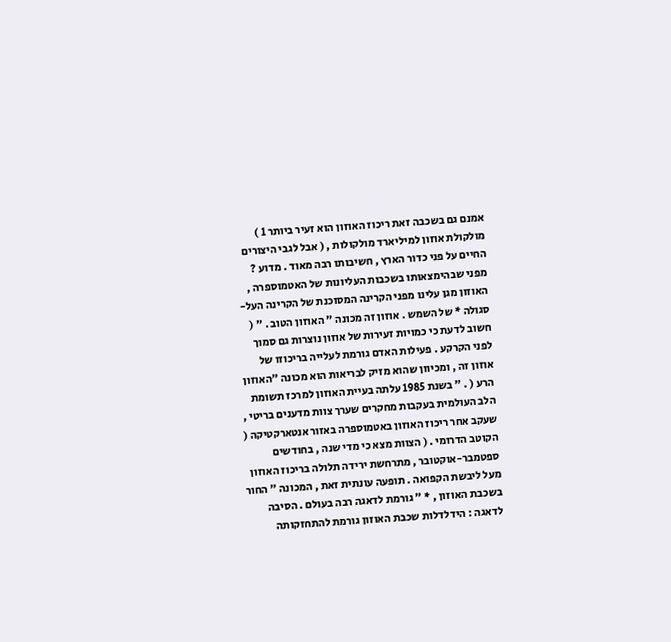אמנם גם בשכבה זאת ריכוז האוזון הוא זעיר ביותר 1 ) מולקולת אוזון למיליארד מולקולות , ( אבל לגבי היצורים החיים על פני כדור הארץ , חשיבותו רבה מאוד . מדוע ? מפני שבהימצאותו בשכבות העליונות של האטמוספרה , האוזון מגן עלינו מפני הקרינה המסוכנת של הקרינה העל-סגולה * של השמש . אוזון זה מכונה " האוזון הטוב . " ( חשוב לדעת כי כמויות זעירות של אוזון נוצרות גם סמוך לפני הקרקע . פעילות האדם גורמת לעלייה בריכוזו של אוזון זה , ומכיוון שהוא מזיק לבריאות הוא מכונה "האוזון הרע ( . " בשנת 1985 עלתה בעיית האוזון למרכז תשומת הלב העולמית בעקבות מחקרים שערך צוות מדענים בריטי , שעקב אחר ריכוז האוזון באטמוספרה באזור אנטארקטיקה ( הקוטב הדרומי . ( הצוות מצא כי מדי שנה , בחודשים ספטמבר-אוקטובר , מתרחשת ירידה תלולה בריכוז האוזון מעל ליבשת הקפואה . תופעה עונתית זאת , המכונה " החור בשכבת האוזון , * " גורמת לדאגה רבה בעולם . הסיבה לדאגה : הידלדלות שכבת האוזון גורמת להתחזקותה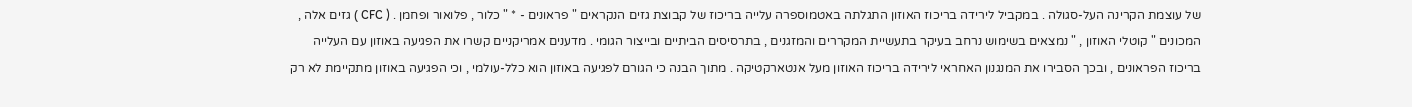של עוצמת הקרינה העל-סגולה . במקביל לירידה בריכוז האוזון התגלתה באטמוספרה עלייה בריכוז של קבוצת גזים הנקראים " פראונים - * " כלור , פלואור ופחמן . ( CFC ) גזים אלה , המכונים " קוטלי האוזון , " נמצאים בשימוש נרחב בעיקר בתעשיית המקררים והמזגנים , בתרסיסים הביתיים ובייצור הגומי . מדענים אמריקניים קשרו את הפגיעה באוזון עם העלייה בריכוז הפראונים , ובכך הסבירו את המנגנון האחראי לירידה בריכוז האוזון מעל אנטארקטיקה . מתוך הבנה כי הגורם לפגיעה באוזון הוא כלל-עולמי , וכי הפגיעה באוזון מתקיימת לא רק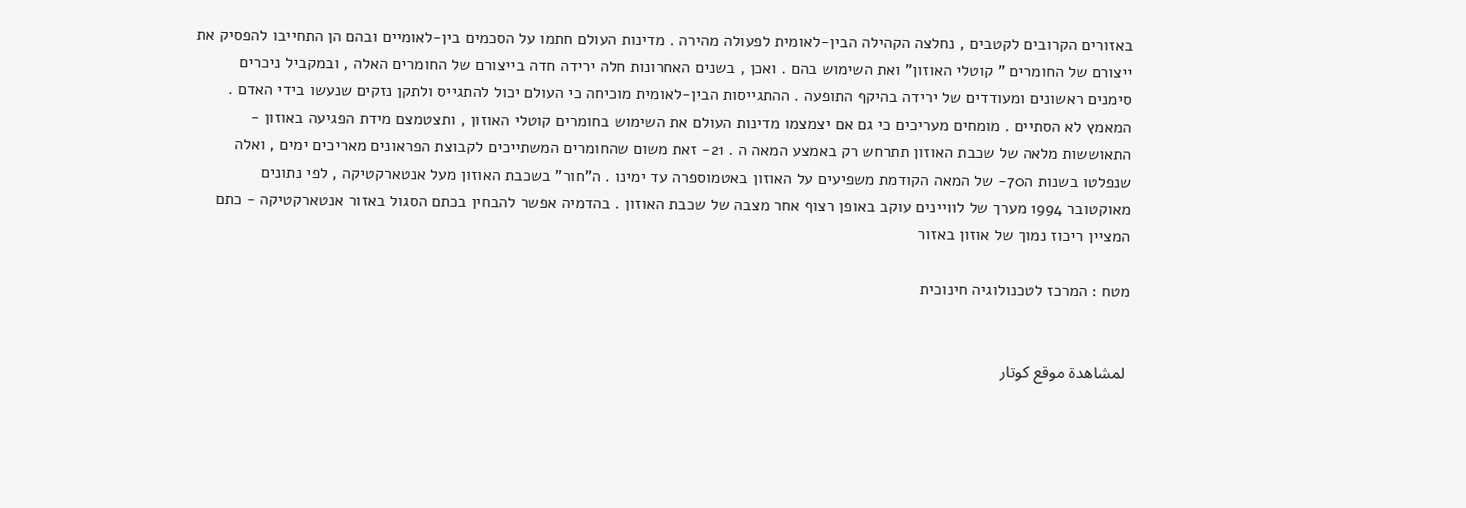באזורים הקרובים לקטבים , נחלצה הקהילה הבין-לאומית לפעולה מהירה . מדינות העולם חתמו על הסכמים בין-לאומיים ובהם הן התחייבו להפסיק את ייצורם של החומרים " קוטלי האוזון" ואת השימוש בהם . ואכן , בשנים האחרונות חלה ירידה חדה בייצורם של החומרים האלה , ובמקביל ניכרים סימנים ראשונים ומעודדים של ירידה בהיקף התופעה . ההתגייסות הבין-לאומית מוכיחה כי העולם יכול להתגייס ולתקן נזקים שנעשו בידי האדם . המאמץ לא הסתיים . מומחים מעריכים כי גם אם יצמצמו מדינות העולם את השימוש בחומרים קוטלי האוזון , ותצטמצם מידת הפגיעה באוזון - התאוששות מלאה של שכבת האוזון תתרחש רק באמצע המאה ה . 21- זאת משום שהחומרים המשתייכים לקבוצת הפראונים מאריכים ימים , ואלה שנפלטו בשנות ה70- של המאה הקודמת משפיעים על האוזון באטמוספרה עד ימינו . ה"חור" בשכבת האוזון מעל אנטארקטיקה , לפי נתונים מאוקטובר 1994 מערך של לוויינים עוקב באופן רצוף אחר מצבה של שכבת האוזון . בהדמיה אפשר להבחין בכתם הסגול באזור אנטארקטיקה - כתם המציין ריכוז נמוך של אוזון באזור

מטח : המרכז לטכנולוגיה חינוכית


 لمشاهدة موقع كوتار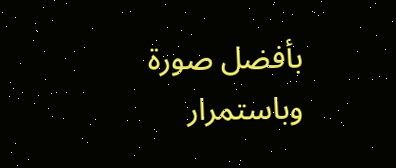بأفضل صورة وباستمرار